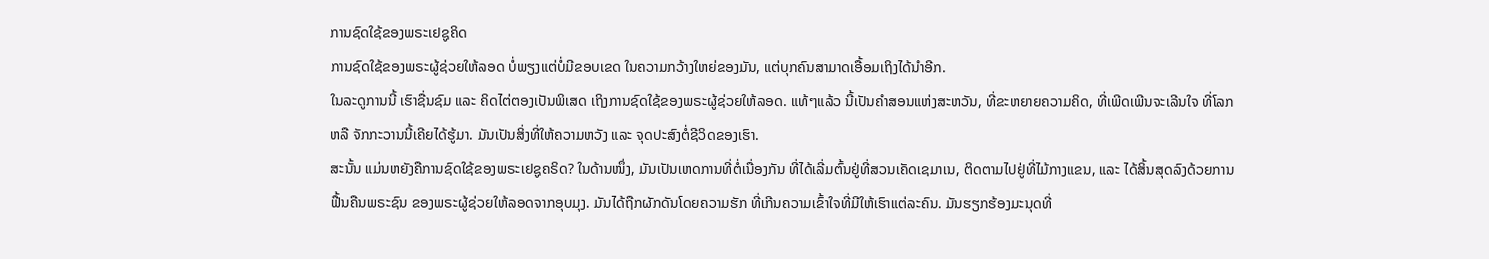ການຊົດໃຊ້ຂອງພຣະເຢຊູຄິດ
ການຊົດໃຊ້ຂອງພຣະຜູ້ຊ່ວຍໃຫ້ລອດ ບໍ່ພຽງແຕ່ບໍ່ມີຂອບເຂດ ໃນຄວາມກວ້າງໃຫຍ່ຂອງມັນ, ແຕ່ບຸກຄົນສາມາດເອື້ອມເຖິງໄດ້ນຳອີກ.
ໃນລະດູການນີ້ ເຮົາຊື່ນຊົມ ແລະ ຄິດໄຕ່ຕອງເປັນພິເສດ ເຖິງການຊົດໃຊ້ຂອງພຣະຜູ້ຊ່ວຍໃຫ້ລອດ. ແທ້ໆແລ້ວ ນີ້ເປັນຄຳສອນແຫ່ງສະຫວັນ, ທີ່ຂະຫຍາຍຄວາມຄິດ, ທີ່ເພີດເພີນຈະເລີນໃຈ ທີ່ໂລກ ຫລື ຈັກກະວານນີ້ເຄີຍໄດ້ຮູ້ມາ. ມັນເປັນສິ່ງທີ່ໃຫ້ຄວາມຫວັງ ແລະ ຈຸດປະສົງຕໍ່ຊີວິດຂອງເຮົາ.
ສະນັ້ນ ແມ່ນຫຍັງຄືການຊົດໃຊ້ຂອງພຣະເຢຊູຄຣິດ? ໃນດ້ານໜຶ່ງ, ມັນເປັນເຫດການທີ່ຕໍ່ເນື່ອງກັນ ທີ່ໄດ້ເລີ່ມຕົ້ນຢູ່ທີ່ສວນເຄັດເຊມາເນ, ຕິດຕາມໄປຢູ່ທີ່ໄມ້ກາງແຂນ, ແລະ ໄດ້ສິ້ນສຸດລົງດ້ວຍການຟື້ນຄືນພຣະຊົນ ຂອງພຣະຜູ້ຊ່ວຍໃຫ້ລອດຈາກອຸບມຸງ. ມັນໄດ້ຖືກຜັກດັນໂດຍຄວາມຮັກ ທີ່ເກີນຄວາມເຂົ້າໃຈທີ່ມີໃຫ້ເຮົາແຕ່ລະຄົນ. ມັນຮຽກຮ້ອງມະນຸດທີ່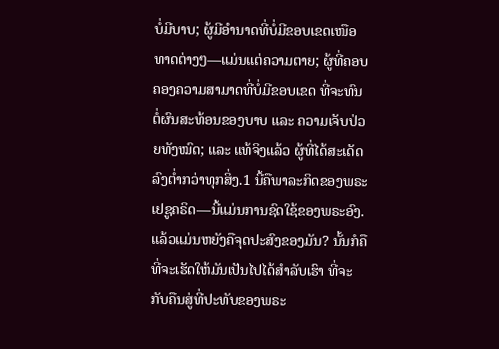ບໍ່ມີບາບ; ຜູ້ມີອຳນາດທີ່ບໍ່ມີຂອບເຂດເໜືອທາດຕ່າງໆ—ແມ່ນແຕ່ຄວາມຕາຍ; ຜູ້ທີ່ຄອບຄອງຄວາມສາມາດທີ່ບໍ່ມີຂອບເຂດ ທີ່ຈະທົນຕໍ່ຜົນສະທ້ອນຂອງບາບ ແລະ ຄວາມເຈັບປ່ວຍທັງໝົດ; ແລະ ແທ້ຈິງແລ້ວ ຜູ້ທີ່ໄດ້ສະເດັດລົງຕ່ຳກວ່າທຸກສິ່ງ.1 ນີ້ຄືພາລະກິດຂອງພຣະເຢຊູຄຣິດ—ນີ້ແມ່ນການຊົດໃຊ້ຂອງພຣະອົງ.
ແລ້ວແມ່ນຫຍັງຄືຈຸດປະສົງຂອງມັນ? ນັ້ນກໍຄື ທີ່ຈະເຮັດໃຫ້ມັນເປັນໄປໄດ້ສຳລັບເຮົາ ທີ່ຈະກັບຄືນສູ່ທີ່ປະທັບຂອງພຣະ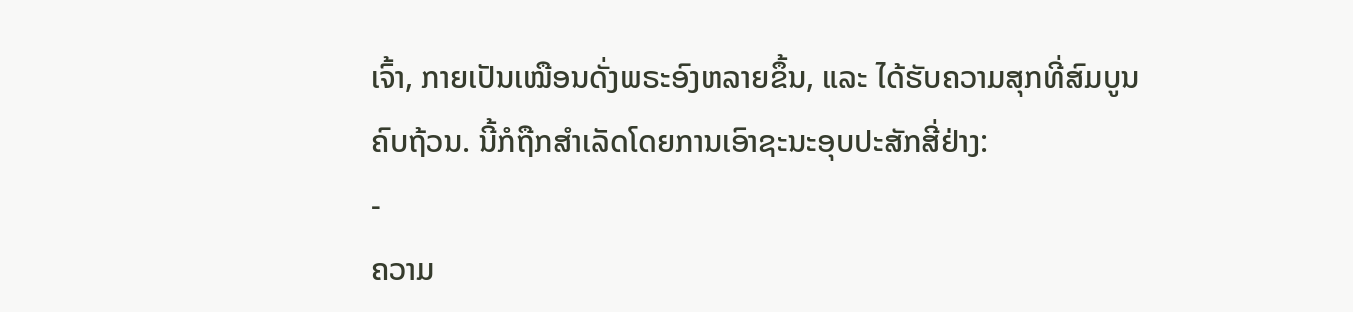ເຈົ້າ, ກາຍເປັນເໝືອນດັ່ງພຣະອົງຫລາຍຂຶ້ນ, ແລະ ໄດ້ຮັບຄວາມສຸກທີ່ສົມບູນຄົບຖ້ວນ. ນີ້ກໍຖືກສຳເລັດໂດຍການເອົາຊະນະອຸບປະສັກສີ່ຢ່າງ:
-
ຄວາມ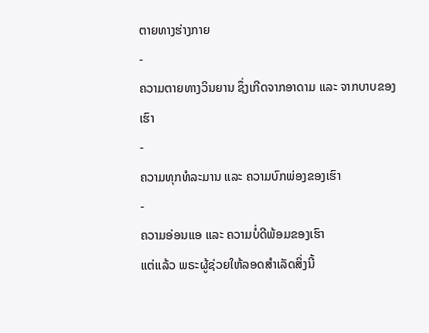ຕາຍທາງຮ່າງກາຍ
-
ຄວາມຕາຍທາງວິນຍານ ຊຶ່ງເກີດຈາກອາດາມ ແລະ ຈາກບາບຂອງເຮົາ
-
ຄວາມທຸກທໍລະມານ ແລະ ຄວາມບົກພ່ອງຂອງເຮົາ
-
ຄວາມອ່ອນແອ ແລະ ຄວາມບໍ່ດີພ້ອມຂອງເຮົາ
ແຕ່ແລ້ວ ພຣະຜູ້ຊ່ວຍໃຫ້ລອດສຳເລັດສິ່ງນີ້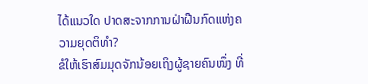ໄດ້ແນວໃດ ປາດສະຈາກການຝ່າຝືນກົດແຫ່ງຄວາມຍຸດຕິທຳ?
ຂໍໃຫ້ເຮົາສົມມຸດຈັກນ້ອຍເຖິງຜູ້ຊາຍຄົນໜຶ່ງ ທີ່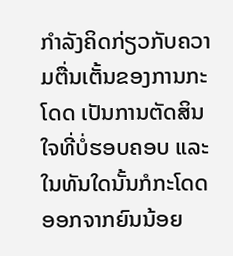ກຳລັງຄິດກ່ຽວກັບຄວາມຕື່ນເຕັ້ນຂອງການກະໂດດ ເປັນການຕັດສິນໃຈທີ່ບໍ່ຮອບຄອບ ແລະ ໃນທັນໃດນັ້ນກໍກະໂດດອອກຈາກຍົນນ້ອຍ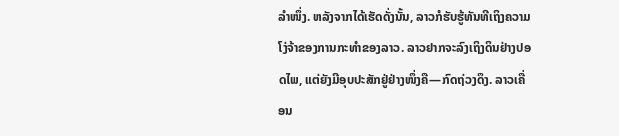ລຳໜຶ່ງ. ຫລັງຈາກໄດ້ເຮັດດັ່ງນັ້ນ, ລາວກໍຮັບຮູ້ທັນທີເຖິງຄວາມໂງ່ຈ້າຂອງການກະທຳຂອງລາວ. ລາວຢາກຈະລົງເຖິງດິນຢ່າງປອດໄພ, ແຕ່ຍັງມີອຸບປະສັກຢູ່ຢ່າງໜຶ່ງຄື—ກົດຖ່ວງດຶງ. ລາວເຄື່ອນ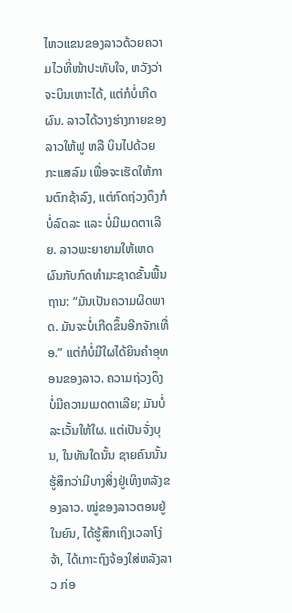ໄຫວແຂນຂອງລາວດ້ວຍຄວາມໄວທີ່ໜ້າປະທັບໃຈ, ຫວັງວ່າຈະບິນເຫາະໄດ້, ແຕ່ກໍບໍ່ເກີດຜົນ. ລາວໄດ້ວາງຮ່າງກາຍຂອງລາວໃຫ້ຟູ ຫລື ບິນໄປດ້ວຍກະແສລົມ ເພື່ອຈະເຮັດໃຫ້ການຕົກຊ້າລົງ, ແຕ່ກົດຖ່ວງດຶງກໍບໍ່ລົດລະ ແລະ ບໍ່ມີເມດຕາເລີຍ. ລາວພະຍາຍາມໃຫ້ເຫດຜົນກັບກົດທຳມະຊາດຂັ້ນພື້ນຖານ: “ມັນເປັນຄວາມຜິດພາດ. ມັນຈະບໍ່ເກີດຂຶ້ນອີກຈັກເທື່ອ.” ແຕ່ກໍບໍ່ມີໃຜໄດ້ຍິນຄຳອຸທອນຂອງລາວ. ຄວາມຖ່ວງດຶງບໍ່ມີຄວາມເມດຕາເລີຍ; ມັນບໍ່ລະເວັ້ນໃຫ້ໃຜ. ແຕ່ເປັນຈັ່ງບຸນ, ໃນທັນໃດນັ້ນ ຊາຍຄົນນັ້ນຮູ້ສຶກວ່າມີບາງສິ່ງຢູ່ເທິງຫລັງຂອງລາວ. ໝູ່ຂອງລາວຕອນຢູ່ໃນຍົນ, ໄດ້ຮູ້ສຶກເຖິງເວລາໂງ່ຈ້າ, ໄດ້ເກາະຖົງຈ້ອງໃສ່ຫລັງລາວ ກ່ອ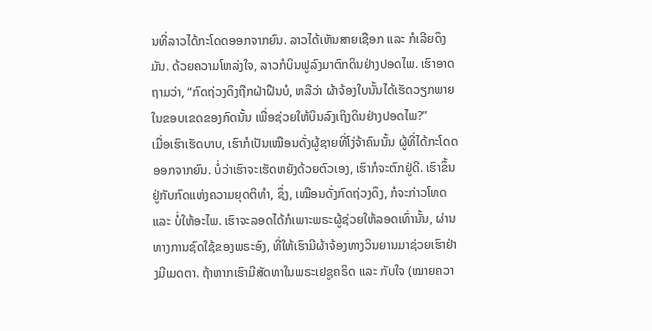ນທີ່ລາວໄດ້ກະໂດດອອກຈາກຍົນ. ລາວໄດ້ເຫັນສາຍເຊືອກ ແລະ ກໍເລີຍດຶງມັນ. ດ້ວຍຄວາມໂຫລ່ງໃຈ, ລາວກໍບິນຟູລົງມາຕົກດິນຢ່າງປອດໄພ. ເຮົາອາດຖາມວ່າ, “ກົດຖ່ວງດຶງຖືກຝ່າຝືນບໍ, ຫລືວ່າ ຜ້າຈ້ອງໃບນັ້ນໄດ້ເຮັດວຽກພາຍໃນຂອບເຂດຂອງກົດນັ້ນ ເພື່ອຊ່ວຍໃຫ້ບິນລົງເຖິງດິນຢ່າງປອດໄພ?”
ເມື່ອເຮົາເຮັດບາບ, ເຮົາກໍເປັນເໝືອນດັ່ງຜູ້ຊາຍທີ່ໂງ່ຈ້າຄົນນັ້ນ ຜູ້ທີ່ໄດ້ກະໂດດອອກຈາກຍົນ. ບໍ່ວ່າເຮົາຈະເຮັດຫຍັງດ້ວຍຕົວເອງ, ເຮົາກໍຈະຕົກຢູ່ດີ. ເຮົາຂຶ້ນຢູ່ກັບກົດແຫ່ງຄວາມຍຸດຕິທຳ, ຊຶ່ງ, ເໝືອນດັ່ງກົດຖ່ວງດຶງ, ກໍຈະກ່າວໂທດ ແລະ ບໍ່ໃຫ້ອະໄພ. ເຮົາຈະລອດໄດ້ກໍເພາະພຣະຜູ້ຊ່ວຍໃຫ້ລອດເທົ່ານັ້ນ, ຜ່ານທາງການຊົດໃຊ້ຂອງພຣະອົງ, ທີ່ໃຫ້ເຮົາມີຜ້າຈ້ອງທາງວິນຍານມາຊ່ວຍເຮົາຢ່າງມີເມດຕາ. ຖ້າຫາກເຮົາມີສັດທາໃນພຣະເຢຊູຄຣິດ ແລະ ກັບໃຈ (ໝາຍຄວາ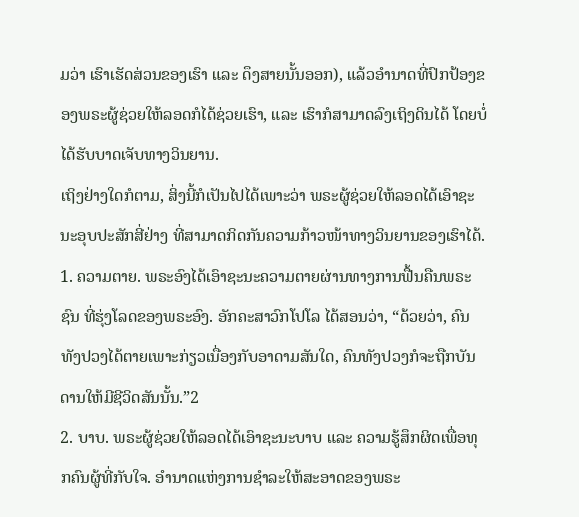ມວ່າ ເຮົາເຮັດສ່ວນຂອງເຮົາ ແລະ ດຶງສາຍນັ້ນອອກ), ແລ້ວອຳນາດທີ່ປົກປ້ອງຂອງພຣະຜູ້ຊ່ວຍໃຫ້ລອດກໍໄດ້ຊ່ວຍເຮົາ, ແລະ ເຮົາກໍສາມາດລົງເຖິງດິນໄດ້ ໂດຍບໍ່ໄດ້ຮັບບາດເຈັບທາງວິນຍານ.
ເຖິງຢ່າງໃດກໍຕາມ, ສິ່ງນີ້ກໍເປັນໄປໄດ້ເພາະວ່າ ພຣະຜູ້ຊ່ວຍໃຫ້ລອດໄດ້ເອົາຊະນະອຸບປະສັກສີ່ຢ່າງ ທີ່ສາມາດກິດກັນຄວາມກ້າວໜ້າທາງວິນຍານຂອງເຮົາໄດ້.
1. ຄວາມຕາຍ. ພຣະອົງໄດ້ເອົາຊະນະຄວາມຕາຍຜ່ານທາງການຟື້ນຄືນພຣະຊົນ ທີ່ຮຸ່ງໂລດຂອງພຣະອົງ. ອັກຄະສາວົກໂປໂລ ໄດ້ສອນວ່າ, “ດ້ວຍວ່າ, ຄົນທັງປວງໄດ້ຕາຍເພາະກ່ຽວເນື່ອງກັບອາດາມສັນໃດ, ຄົນທັງປວງກໍຈະຖືກບັນດານໃຫ້ມີຊີວິດສັນນັ້ນ.”2
2. ບາບ. ພຣະຜູ້ຊ່ວຍໃຫ້ລອດໄດ້ເອົາຊະນະບາບ ແລະ ຄວາມຮູ້ສຶກຜິດເພື່ອທຸກຄົນຜູ້ທີ່ກັບໃຈ. ອຳນາດແຫ່ງການຊຳລະໃຫ້ສະອາດຂອງພຣະ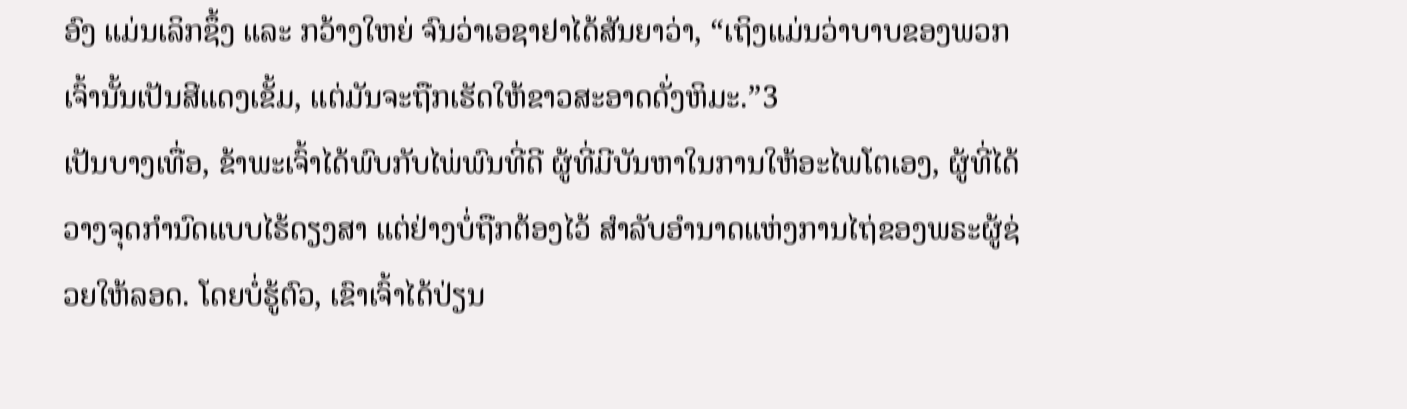ອົງ ແມ່ນເລິກຊຶ້ງ ແລະ ກວ້າງໃຫຍ່ ຈົນວ່າເອຊາຢາໄດ້ສັນຍາວ່າ, “ເຖິງແມ່ນວ່າບາບຂອງພວກເຈົ້ານັ້ນເປັນສີແດງເຂັ້ມ, ແຕ່ມັນຈະຖືກເຮັດໃຫ້ຂາວສະອາດດັ່ງຫິມະ.”3
ເປັນບາງເທື່ອ, ຂ້າພະເຈົ້າໄດ້ພົບກັບໄພ່ພົນທີ່ດີ ຜູ້ທີ່ມີບັນຫາໃນການໃຫ້ອະໄພໂຕເອງ, ຜູ້ທີ່ໄດ້ວາງຈຸດກຳນົດແບບໄຮ້ດຽງສາ ແຕ່ຢ່າງບໍ່ຖືກຕ້ອງໄວ້ ສຳລັບອຳນາດແຫ່ງການໄຖ່ຂອງພຣະຜູ້ຊ່ວຍໃຫ້ລອດ. ໂດຍບໍ່ຮູ້ຕົວ, ເຂົາເຈົ້າໄດ້ປ່ຽນ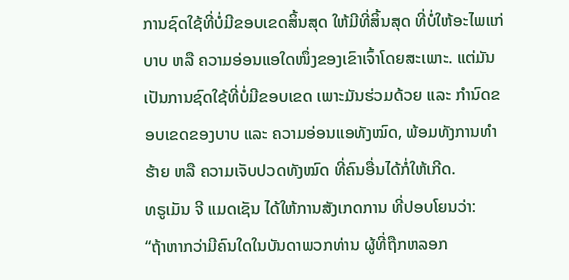ການຊົດໃຊ້ທີ່ບໍ່ມີຂອບເຂດສິ້ນສຸດ ໃຫ້ມີທີ່ສິ້ນສຸດ ທີ່ບໍ່ໃຫ້ອະໄພແກ່ບາບ ຫລື ຄວາມອ່ອນແອໃດໜຶ່ງຂອງເຂົາເຈົ້າໂດຍສະເພາະ. ແຕ່ມັນເປັນການຊົດໃຊ້ທີ່ບໍ່ມີຂອບເຂດ ເພາະມັນຮ່ວມດ້ວຍ ແລະ ກຳນົດຂອບເຂດຂອງບາບ ແລະ ຄວາມອ່ອນແອທັງໝົດ, ພ້ອມທັງການທຳຮ້າຍ ຫລື ຄວາມເຈັບປວດທັງໝົດ ທີ່ຄົນອື່ນໄດ້ກໍ່ໃຫ້ເກີດ.
ທຣູເມັນ ຈີ ແມດເຊັນ ໄດ້ໃຫ້ການສັງເກດການ ທີ່ປອບໂຍນວ່າ:
“ຖ້າຫາກວ່າມີຄົນໃດໃນບັນດາພວກທ່ານ ຜູ້ທີ່ຖືກຫລອກ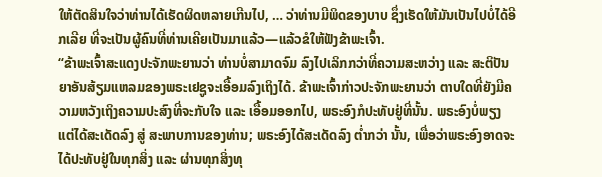ໃຫ້ຕັດສິນໃຈວ່າທ່ານໄດ້ເຮັດຜິດຫລາຍເກີນໄປ, … ວ່າທ່ານມີພິດຂອງບາບ ຊຶ່ງເຮັດໃຫ້ມັນເປັນໄປບໍ່ໄດ້ອີກເລີຍ ທີ່ຈະເປັນຜູ້ຄົນທີ່ທ່ານເຄີຍເປັນມາແລ້ວ—ແລ້ວຂໍໃຫ້ຟັງຂ້າພະເຈົ້າ.
“ຂ້າພະເຈົ້າສະແດງປະຈັກພະຍານວ່າ ທ່ານບໍ່ສາມາດຈົມ ລົງໄປເລິກກວ່າທີ່ຄວາມສະຫວ່າງ ແລະ ສະຕິປັນຍາອັນສ້ຽມແຫລມຂອງພຣະເຢຊູຈະເອື້ອມລົງເຖິງໄດ້. ຂ້າພະເຈົ້າກ່າວປະຈັກພະຍານວ່າ ຕາບໃດທີ່ຍັງມີຄວາມຫວັງເຖິງຄວາມປະສົງທີ່ຈະກັບໃຈ ແລະ ເອື້ອມອອກໄປ, ພຣະອົງກໍປະທັບຢູ່ທີ່ນັ້ນ. ພຣະອົງບໍ່ພຽງແຕ່ໄດ້ສະເດັດລົງ ສູ່ ສະພາບການຂອງທ່ານ; ພຣະອົງໄດ້ສະເດັດລົງ ຕ່ຳກວ່າ ນັ້ນ, ເພື່ອວ່າພຣະອົງອາດຈະໄດ້ປະທັບຢູ່ໃນທຸກສິ່ງ ແລະ ຜ່ານທຸກສິ່ງທຸ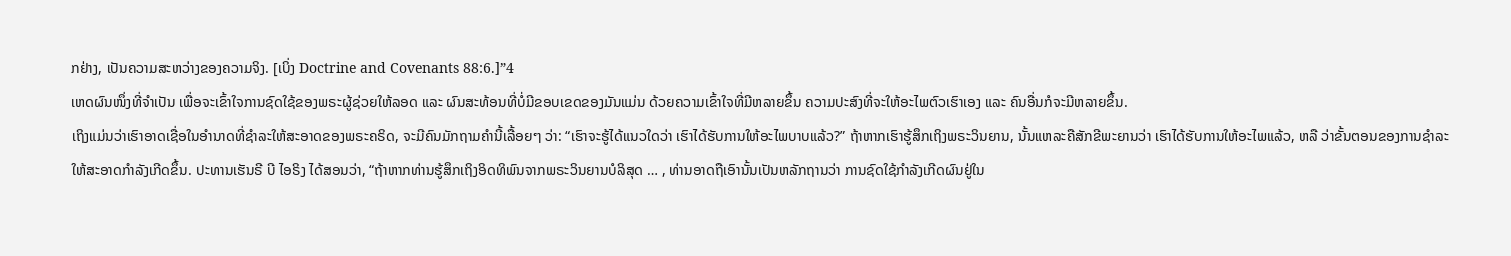ກຢ່າງ, ເປັນຄວາມສະຫວ່າງຂອງຄວາມຈິງ. [ເບິ່ງ Doctrine and Covenants 88:6.]”4
ເຫດຜົນໜຶ່ງທີ່ຈຳເປັນ ເພື່ອຈະເຂົ້າໃຈການຊົດໃຊ້ຂອງພຣະຜູ້ຊ່ວຍໃຫ້ລອດ ແລະ ຜົນສະທ້ອນທີ່ບໍ່ມີຂອບເຂດຂອງມັນແມ່ນ ດ້ວຍຄວາມເຂົ້າໃຈທີ່ມີຫລາຍຂຶ້ນ ຄວາມປະສົງທີ່ຈະໃຫ້ອະໄພຕົວເຮົາເອງ ແລະ ຄົນອື່ນກໍຈະມີຫລາຍຂຶ້ນ.
ເຖິງແມ່ນວ່າເຮົາອາດເຊື່ອໃນອຳນາດທີ່ຊຳລະໃຫ້ສະອາດຂອງພຣະຄຣິດ, ຈະມີຄົນມັກຖາມຄຳນີ້ເລື້ອຍໆ ວ່າ: “ເຮົາຈະຮູ້ໄດ້ແນວໃດວ່າ ເຮົາໄດ້ຮັບການໃຫ້ອະໄພບາບແລ້ວ?” ຖ້າຫາກເຮົາຮູ້ສຶກເຖິງພຣະວິນຍານ, ນັ້ນແຫລະຄືສັກຂີພະຍານວ່າ ເຮົາໄດ້ຮັບການໃຫ້ອະໄພແລ້ວ, ຫລື ວ່າຂັ້ນຕອນຂອງການຊຳລະໃຫ້ສະອາດກຳລັງເກີດຂຶ້ນ. ປະທານເຮັນຣີ ບີ ໄອຣິງ ໄດ້ສອນວ່າ, “ຖ້າຫາກທ່ານຮູ້ສຶກເຖິງອິດທິພົນຈາກພຣະວິນຍານບໍລິສຸດ … , ທ່ານອາດຖືເອົານັ້ນເປັນຫລັກຖານວ່າ ການຊົດໃຊ້ກຳລັງເກີດຜົນຢູ່ໃນ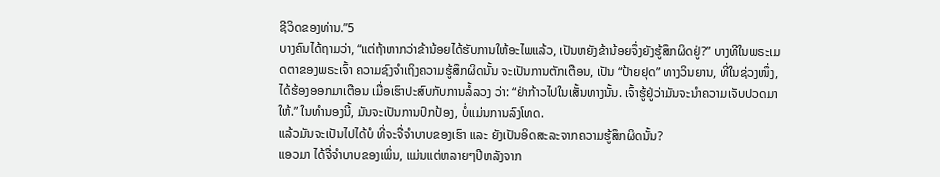ຊີວິດຂອງທ່ານ.”5
ບາງຄົນໄດ້ຖາມວ່າ, “ແຕ່ຖ້າຫາກວ່າຂ້ານ້ອຍໄດ້ຮັບການໃຫ້ອະໄພແລ້ວ, ເປັນຫຍັງຂ້ານ້ອຍຈຶ່ງຍັງຮູ້ສຶກຜິດຢູ່?” ບາງທີໃນພຣະເມດຕາຂອງພຣະເຈົ້າ ຄວາມຊົງຈຳເຖິງຄວາມຮູ້ສຶກຜິດນັ້ນ ຈະເປັນການຕັກເຕືອນ, ເປັນ “ປ້າຍຢຸດ” ທາງວິນຍານ, ທີ່ໃນຊ່ວງໜຶ່ງ, ໄດ້ຮ້ອງອອກມາເຕືອນ ເມື່ອເຮົາປະສົບກັບການລໍ້ລວງ ວ່າ: “ຢ່າກ້າວໄປໃນເສັ້ນທາງນັ້ນ. ເຈົ້າຮູ້ຢູ່ວ່າມັນຈະນຳຄວາມເຈັບປວດມາໃຫ້.” ໃນທຳນອງນີ້, ມັນຈະເປັນການປົກປ້ອງ, ບໍ່ແມ່ນການລົງໂທດ.
ແລ້ວມັນຈະເປັນໄປໄດ້ບໍ ທີ່ຈະຈື່ຈຳບາບຂອງເຮົາ ແລະ ຍັງເປັນອິດສະລະຈາກຄວາມຮູ້ສຶກຜິດນັ້ນ?
ແອວມາ ໄດ້ຈື່ຈຳບາບຂອງເພິ່ນ, ແມ່ນແຕ່ຫລາຍໆປີຫລັງຈາກ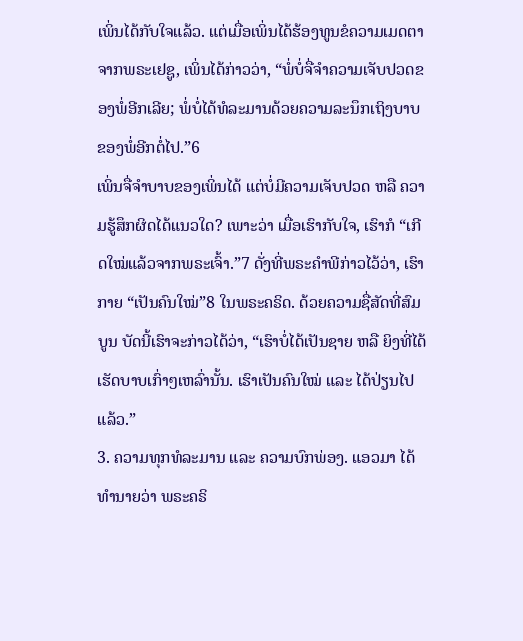ເພິ່ນໄດ້ກັບໃຈແລ້ວ. ແຕ່ເມື່ອເພິ່ນໄດ້ຮ້ອງທູນຂໍຄວາມເມດຕາຈາກພຣະເຢຊູ, ເພິ່ນໄດ້ກ່າວວ່າ, “ພໍ່ບໍ່ຈື່ຈຳຄວາມເຈັບປວດຂອງພໍ່ອີກເລີຍ; ພໍ່ບໍ່ໄດ້ທໍລະມານດ້ວຍຄວາມລະນຶກເຖິງບາບຂອງພໍ່ອີກຕໍ່ໄປ.”6
ເພິ່ນຈື່ຈຳບາບຂອງເພິ່ນໄດ້ ແຕ່ບໍ່ມີຄວາມເຈັບປວດ ຫລື ຄວາມຮູ້ສຶກຜິດໄດ້ແນວໃດ? ເພາະວ່າ ເມື່ອເຮົາກັບໃຈ, ເຮົາກໍ “ເກີດໃໝ່ແລ້ວຈາກພຣະເຈົ້າ.”7 ດັ່ງທີ່ພຣະຄຳພີກ່າວໄວ້ວ່າ, ເຮົາກາຍ “ເປັນຄົນໃໝ່”8 ໃນພຣະຄຣິດ. ດ້ວຍຄວາມຊື່ສັດທີ່ສົມບູນ ບັດນີ້ເຮົາຈະກ່າວໄດ້ວ່າ, “ເຮົາບໍ່ໄດ້ເປັນຊາຍ ຫລື ຍິງທີ່ໄດ້ເຮັດບາບເກົ່າໆເຫລົ່ານັ້ນ. ເຮົາເປັນຄົນໃໝ່ ແລະ ໄດ້ປ່ຽນໄປແລ້ວ.”
3. ຄວາມທຸກທໍລະມານ ແລະ ຄວາມບົກພ່ອງ. ແອວມາ ໄດ້ທຳນາຍວ່າ ພຣະຄຣິ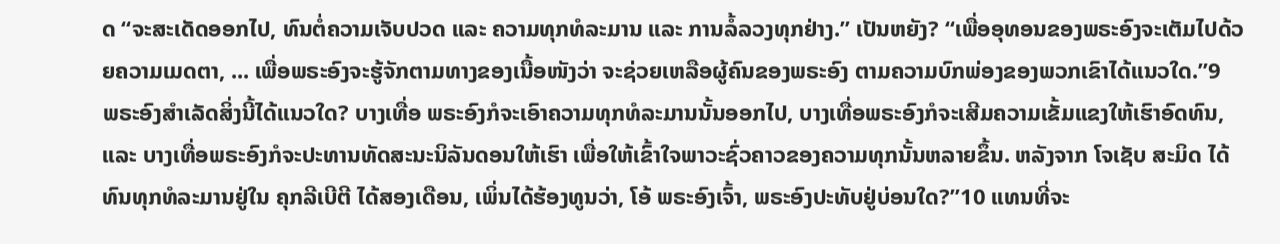ດ “ຈະສະເດັດອອກໄປ, ທົນຕໍ່ຄວາມເຈັບປວດ ແລະ ຄວາມທຸກທໍລະມານ ແລະ ການລໍ້ລວງທຸກຢ່າງ.” ເປັນຫຍັງ? “ເພື່ອອຸທອນຂອງພຣະອົງຈະເຕັມໄປດ້ວຍຄວາມເມດຕາ, ... ເພື່ອພຣະອົງຈະຮູ້ຈັກຕາມທາງຂອງເນື້ອໜັງວ່າ ຈະຊ່ວຍເຫລືອຜູ້ຄົນຂອງພຣະອົງ ຕາມຄວາມບົກພ່ອງຂອງພວກເຂົາໄດ້ແນວໃດ.”9
ພຣະອົງສຳເລັດສິ່ງນີ້ໄດ້ແນວໃດ? ບາງເທື່ອ ພຣະອົງກໍຈະເອົາຄວາມທຸກທໍລະມານນັ້ນອອກໄປ, ບາງເທື່ອພຣະອົງກໍຈະເສີມຄວາມເຂັ້ມແຂງໃຫ້ເຮົາອົດທົນ, ແລະ ບາງເທື່ອພຣະອົງກໍຈະປະທານທັດສະນະນິລັນດອນໃຫ້ເຮົາ ເພື່ອໃຫ້ເຂົ້າໃຈພາວະຊົ່ວຄາວຂອງຄວາມທຸກນັ້ນຫລາຍຂຶ້ນ. ຫລັງຈາກ ໂຈເຊັບ ສະມິດ ໄດ້ທົນທຸກທໍລະມານຢູ່ໃນ ຄຸກລີເບີຕີ ໄດ້ສອງເດືອນ, ເພິ່ນໄດ້ຮ້ອງທູນວ່າ, ໂອ້ ພຣະອົງເຈົ້າ, ພຣະອົງປະທັບຢູ່ບ່ອນໃດ?”10 ແທນທີ່ຈະ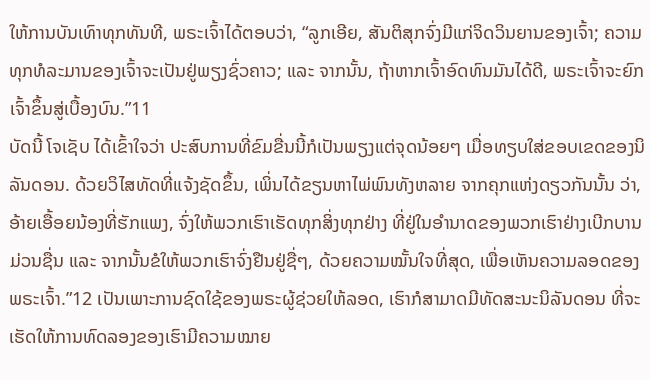ໃຫ້ການບັນເທົາທຸກທັນທີ, ພຣະເຈົ້າໄດ້ຕອບວ່າ, “ລູກເອີຍ, ສັນຕິສຸກຈົ່ງມີແກ່ຈິດວິນຍານຂອງເຈົ້າ; ຄວາມທຸກທໍລະມານຂອງເຈົ້າຈະເປັນຢູ່ພຽງຊົ່ວຄາວ; ແລະ ຈາກນັ້ນ, ຖ້າຫາກເຈົ້າອົດທົນມັນໄດ້ດີ, ພຣະເຈົ້າຈະຍົກເຈົ້າຂຶ້ນສູ່ເບື້ອງບົນ.”11
ບັດນີ້ ໂຈເຊັບ ໄດ້ເຂົ້າໃຈວ່າ ປະສົບການທີ່ຂົມຂື່ນນີ້ກໍເປັນພຽງແຕ່ຈຸດນ້ອຍໆ ເມື່ອທຽບໃສ່ຂອບເຂດຂອງນິລັນດອນ. ດ້ວຍວິໄສທັດທີ່ແຈ້ງຊັດຂຶ້ນ, ເພິ່ນໄດ້ຂຽນຫາໄພ່ພົນທັງຫລາຍ ຈາກຄຸກແຫ່ງດຽວກັນນັ້ນ ວ່າ, ອ້າຍເອື້ອຍນ້ອງທີ່ຮັກແພງ, ຈົ່ງໃຫ້ພວກເຮົາເຮັດທຸກສິ່ງທຸກຢ່າງ ທີ່ຢູ່ໃນອຳນາດຂອງພວກເຮົາຢ່າງເບີກບານມ່ວນຊື່ນ ແລະ ຈາກນັ້ນຂໍໃຫ້ພວກເຮົາຈົ່ງຢືນຢູ່ຊື່ໆ, ດ້ວຍຄວາມໝັ້ນໃຈທີ່ສຸດ, ເພື່ອເຫັນຄວາມລອດຂອງພຣະເຈົ້າ.”12 ເປັນເພາະການຊົດໃຊ້ຂອງພຣະຜູ້ຊ່ວຍໃຫ້ລອດ, ເຮົາກໍສາມາດມີທັດສະນະນິລັນດອນ ທີ່ຈະເຮັດໃຫ້ການທົດລອງຂອງເຮົາມີຄວາມໝາຍ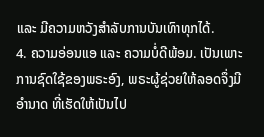ແລະ ມີຄວາມຫວັງສຳລັບການບັນເທົາທຸກໄດ້.
4. ຄວາມອ່ອນແອ ແລະ ຄວາມບໍ່ດີພ້ອມ. ເປັນເພາະການຊົດໃຊ້ຂອງພຣະອົງ, ພຣະຜູ້ຊ່ວຍໃຫ້ລອດຈຶ່ງມີອຳນາດ ທີ່ເຮັດໃຫ້ເປັນໄປ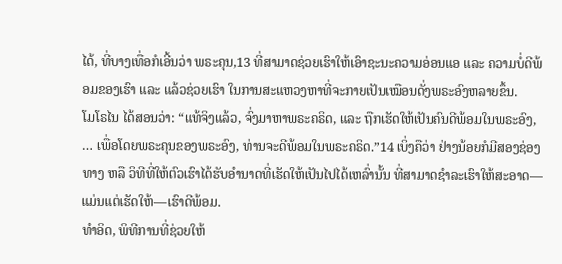ໄດ້, ທີ່ບາງເທື່ອກໍເອີ້ນວ່າ ພຣະຄຸນ,13 ທີ່ສາມາດຊ່ວຍເຮົາໃຫ້ເອົາຊະນະຄວາມອ່ອນແອ ແລະ ຄວາມບໍ່ດີພ້ອມຂອງເຮົາ ແລະ ແລ້ວຊ່ວຍເຮົາ ໃນການສະແຫວງຫາທີ່ຈະກາຍເປັນເໝືອນດັ່ງພຣະອົງຫລາຍຂຶ້ນ.
ໂມໂຣໄນ ໄດ້ສອນວ່າ: “ແທ້ຈິງແລ້ວ, ຈົ່ງມາຫາພຣະຄຣິດ, ແລະ ຖືກເຮັດໃຫ້ເປັນຄົນດີພ້ອມໃນພຣະອົງ, … ເພື່ອໂດຍພຣະຄຸນຂອງພຣະອົງ, ທ່ານຈະດີພ້ອມໃນພຣະຄຣິດ.”14 ເບິ່ງຄືວ່າ ຢ່າງນ້ອຍກໍມີສອງຊ່ອງທາງ ຫລື ວິທີທີ່ໃຫ້ຕົວເຮົາໄດ້ຮັບອຳນາດທີ່ເຮັດໃຫ້ເປັນໄປໄດ້ເຫລົ່ານັ້ນ ທີ່ສາມາດຊຳລະເຮົາໃຫ້ສະອາດ—ແມ່ນແຕ່ເຮັດໃຫ້—ເຮົາດີພ້ອມ.
ທຳອິດ, ພິທີການທີ່ຊ່ວຍໃຫ້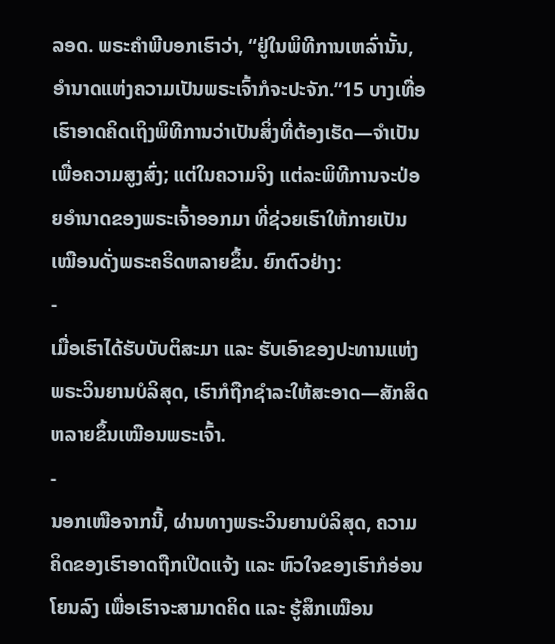ລອດ. ພຣະຄຳພີບອກເຮົາວ່າ, “ຢູ່ໃນພິທີການເຫລົ່ານັ້ນ, ອຳນາດແຫ່ງຄວາມເປັນພຣະເຈົ້າກໍຈະປະຈັກ.”15 ບາງເທື່ອເຮົາອາດຄິດເຖິງພິທີການວ່າເປັນສິ່ງທີ່ຕ້ອງເຮັດ—ຈຳເປັນເພື່ອຄວາມສູງສົ່ງ; ແຕ່ໃນຄວາມຈິງ ແຕ່ລະພິທີການຈະປ່ອຍອຳນາດຂອງພຣະເຈົ້າອອກມາ ທີ່ຊ່ວຍເຮົາໃຫ້ກາຍເປັນເໝືອນດັ່ງພຣະຄຣິດຫລາຍຂຶ້ນ. ຍົກຕົວຢ່າງ:
-
ເມື່ອເຮົາໄດ້ຮັບບັບຕິສະມາ ແລະ ຮັບເອົາຂອງປະທານແຫ່ງພຣະວິນຍານບໍລິສຸດ, ເຮົາກໍຖືກຊຳລະໃຫ້ສະອາດ—ສັກສິດຫລາຍຂຶ້ນເໝືອນພຣະເຈົ້າ.
-
ນອກເໜືອຈາກນີ້, ຜ່ານທາງພຣະວິນຍານບໍລິສຸດ, ຄວາມຄິດຂອງເຮົາອາດຖືກເປີດແຈ້ງ ແລະ ຫົວໃຈຂອງເຮົາກໍອ່ອນໂຍນລົງ ເພື່ອເຮົາຈະສາມາດຄິດ ແລະ ຮູ້ສຶກເໝືອນ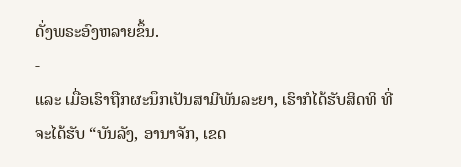ດັ່ງພຣະອົງຫລາຍຂຶ້ນ.
-
ແລະ ເມື່ອເຮົາຖືກຜະນຶກເປັນສາມີພັນລະຍາ, ເຮົາກໍໄດ້ຮັບສິດທິ ທີ່ຈະໄດ້ຮັບ “ບັນລັງ, ອານາຈັກ, ເຂດ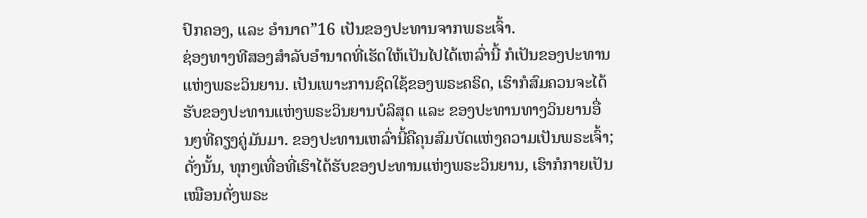ປົກຄອງ, ແລະ ອຳນາດ”16 ເປັນຂອງປະທານຈາກພຣະເຈົ້າ.
ຊ່ອງທາງທີສອງສຳລັບອຳນາດທີ່ເຮັດໃຫ້ເປັນໄປໄດ້ເຫລົ່ານີ້ ກໍເປັນຂອງປະທານແຫ່ງພຣະວິນຍານ. ເປັນເພາະການຊົດໃຊ້ຂອງພຣະຄຣິດ, ເຮົາກໍສົມຄວນຈະໄດ້ຮັບຂອງປະທານແຫ່ງພຣະວິນຍານບໍລິສຸດ ແລະ ຂອງປະທານທາງວິນຍານອື່ນໆທີ່ຄຽງຄູ່ມັນມາ. ຂອງປະທານເຫລົ່ານີ້ຄືຄຸນສົມບັດແຫ່ງຄວາມເປັນພຣະເຈົ້າ; ດັ່ງນັ້ນ, ທຸກໆເທື່ອທີ່ເຮົາໄດ້ຮັບຂອງປະທານແຫ່ງພຣະວິນຍານ, ເຮົາກໍກາຍເປັນເໝືອນດັ່ງພຣະ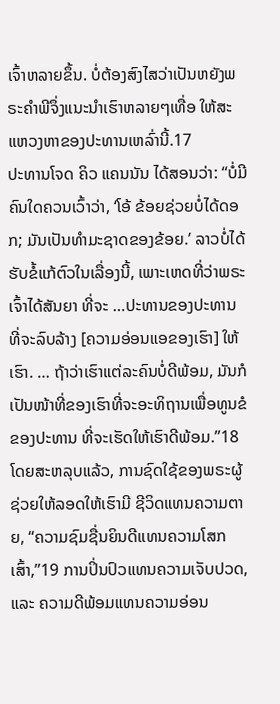ເຈົ້າຫລາຍຂຶ້ນ. ບໍ່ຕ້ອງສົງໄສວ່າເປັນຫຍັງພຣະຄຳພີຈຶ່ງແນະນຳເຮົາຫລາຍໆເທື່ອ ໃຫ້ສະແຫວງຫາຂອງປະທານເຫລົ່ານີ້.17
ປະທານໂຈດ ຄິວ ແຄນນັນ ໄດ້ສອນວ່າ: “ບໍ່ມີຄົນໃດຄວນເວົ້າວ່າ, ‘ໂອ້ ຂ້ອຍຊ່ວຍບໍ່ໄດ້ດອກ; ມັນເປັນທຳມະຊາດຂອງຂ້ອຍ.’ ລາວບໍ່ໄດ້ຮັບຂໍ້ແກ້ຕົວໃນເລື່ອງນີ້, ເພາະເຫດທີ່ວ່າພຣະເຈົ້າໄດ້ສັນຍາ ທີ່ຈະ …ປະທານຂອງປະທານ ທີ່ຈະລົບລ້າງ [ຄວາມອ່ອນແອຂອງເຮົາ] ໃຫ້ເຮົາ. … ຖ້າວ່າເຮົາແຕ່ລະຄົນບໍ່ດີພ້ອມ, ມັນກໍເປັນໜ້າທີ່ຂອງເຮົາທີ່ຈະອະທິຖານເພື່ອທູນຂໍຂອງປະທານ ທີ່ຈະເຮັດໃຫ້ເຮົາດີພ້ອມ.”18
ໂດຍສະຫລຸບແລ້ວ, ການຊົດໃຊ້ຂອງພຣະຜູ້ຊ່ວຍໃຫ້ລອດໃຫ້ເຮົາມີ ຊີວິດແທນຄວາມຕາຍ, “ຄວາມຊົມຊື່ນຍິນດີແທນຄວາມໂສກເສົ້າ,”19 ການປິ່ນປົວແທນຄວາມເຈັບປວດ, ແລະ ຄວາມດີພ້ອມແທນຄວາມອ່ອນ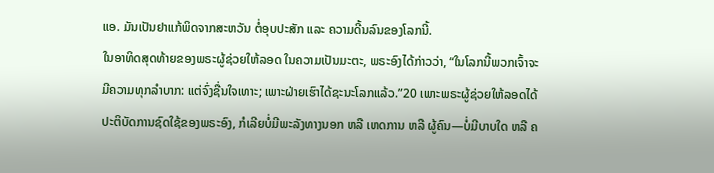ແອ. ມັນເປັນຢາແກ້ພິດຈາກສະຫວັນ ຕໍ່ອຸບປະສັກ ແລະ ຄວາມດີ້ນລົນຂອງໂລກນີ້.
ໃນອາທິດສຸດທ້າຍຂອງພຣະຜູ້ຊ່ວຍໃຫ້ລອດ ໃນຄວາມເປັນມະຕະ, ພຣະອົງໄດ້ກ່າວວ່າ, “ໃນໂລກນີ້ພວກເຈົ້າຈະມີຄວາມທຸກລຳບາກ: ແຕ່ຈົ່ງຊື່ນໃຈເທາະ; ເພາະຝ່າຍເຮົາໄດ້ຊະນະໂລກແລ້ວ.”20 ເພາະພຣະຜູ້ຊ່ວຍໃຫ້ລອດໄດ້ປະຕິບັດການຊົດໃຊ້ຂອງພຣະອົງ, ກໍເລີຍບໍ່ມີພະລັງທາງນອກ ຫລື ເຫດການ ຫລື ຜູ້ຄົນ—ບໍ່ມີບາບໃດ ຫລື ຄ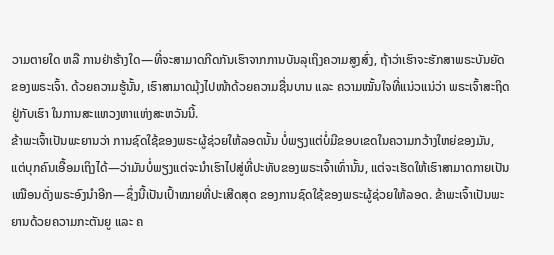ວາມຕາຍໃດ ຫລື ການຢ່າຮ້າງໃດ—ທີ່ຈະສາມາດກີດກັນເຮົາຈາກການບັນລຸເຖິງຄວາມສູງສົ່ງ, ຖ້າວ່າເຮົາຈະຮັກສາພຣະບັນຍັດຂອງພຣະເຈົ້າ. ດ້ວຍຄວາມຮູ້ນັ້ນ, ເຮົາສາມາດມຸ້ງໄປໜ້າດ້ວຍຄວາມຊື່ນບານ ແລະ ຄວາມໝັ້ນໃຈທີ່ແນ່ວແນ່ວ່າ ພຣະເຈົ້າສະຖິດຢູ່ກັບເຮົາ ໃນການສະແຫວງຫາແຫ່ງສະຫວັນນີ້.
ຂ້າພະເຈົ້າເປັນພະຍານວ່າ ການຊົດໃຊ້ຂອງພຣະຜູ້ຊ່ວຍໃຫ້ລອດນັ້ນ ບໍ່ພຽງແຕ່ບໍ່ມີຂອບເຂດໃນຄວາມກວ້າງໃຫຍ່ຂອງມັນ, ແຕ່ບຸກຄົນເອື້ອມເຖິງໄດ້—ວ່າມັນບໍ່ພຽງແຕ່ຈະນຳເຮົາໄປສູ່ທີ່ປະທັບຂອງພຣະເຈົ້າເທົ່ານັ້ນ, ແຕ່ຈະເຮັດໃຫ້ເຮົາສາມາດກາຍເປັນເໝືອນດັ່ງພຣະອົງນຳອີກ—ຊຶ່ງນີ້ເປັນເປົ້າໝາຍທີ່ປະເສີດສຸດ ຂອງການຊົດໃຊ້ຂອງພຣະຜູ້ຊ່ວຍໃຫ້ລອດ. ຂ້າພະເຈົ້າເປັນພະຍານດ້ວຍຄວາມກະຕັນຍູ ແລະ ຄ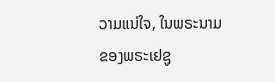ວາມແນ່ໃຈ, ໃນພຣະນາມຂອງພຣະເຢຊູ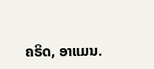ຄຣິດ, ອາແມນ.